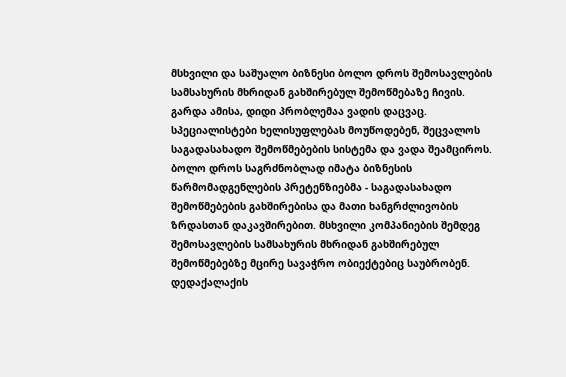მსხვილი და საშუალო ბიზნესი ბოლო დროს შემოსავლების სამსახურის მხრიდან გახშირებულ შემოწმებაზე ჩივის. გარდა ამისა, დიდი პრობლემაა ვადის დაცვაც. სპეციალისტები ხელისუფლებას მოუწოდებენ, შეცვალოს საგადასახადო შემოწმებების სისტემა და ვადა შეამციროს.
ბოლო დროს საგრძნობლად იმატა ბიზნესის წარმომადგენლების პრეტენზიებმა - საგადასახადო შემოწმებების გახშირებისა და მათი ხანგრძლივობის ზრდასთან დაკავშირებით. მსხვილი კომპანიების შემდეგ შემოსავლების სამსახურის მხრიდან გახშირებულ შემოწმებებზე მცირე სავაჭრო ობიექტებიც საუბრობენ. დედაქალაქის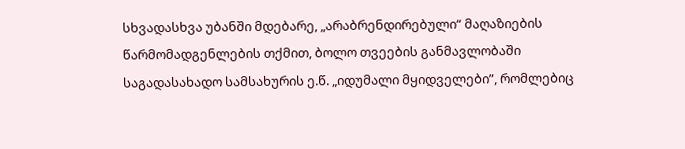სხვადასხვა უბანში მდებარე, „არაბრენდირებული“ მაღაზიების წარმომადგენლების თქმით, ბოლო თვეების განმავლობაში საგადასახადო სამსახურის ე.წ. „იდუმალი მყიდველები”, რომლებიც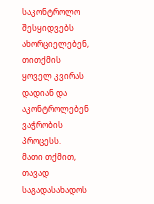საკონტროლო შესყიდვებს ახორციელებენ, თითქმის ყოველ კვირას დადიან და აკონტროლებენ ვაჭრობის პროცესს.
მათი თქმით, თავად საგადასახადოს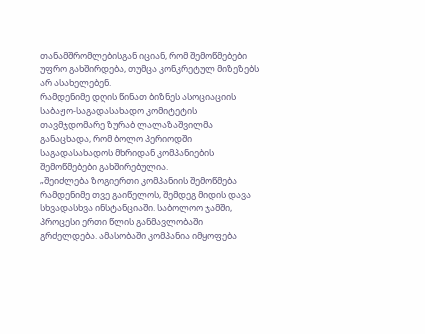თანამშრომლებისგან იციან, რომ შემოწმებები უფრო გახშირდება, თუმცა კონკრეტულ მიზეზებს არ ასახელებენ.
რამდენიმე დღის წინათ ბიზნეს ასოციაციის საბაჟო-საგადასახადო კომიტეტის თავმჯდომარე ზურაბ ლალაზაშვილმა განაცხადა, რომ ბოლო პერიოდში საგადასახადოს მხრიდან კომპანიების შემოწმებები გახშირებულია.
„შეიძლება ზოგიერთი კომპანიის შემოწმება რამდენიმე თვე გაიწელოს, შემდეგ მიდის დავა სხვადასხვა ინსტანციაში. საბოლოო ჯამში, პროცესი ერთი წლის განმავლობაში გრძელდება. ამასობაში კომპანია იმყოფება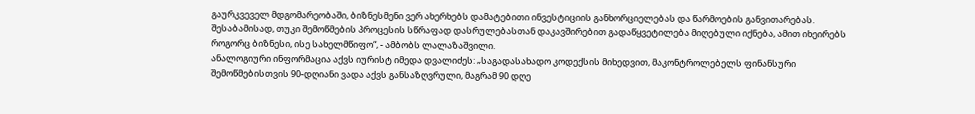გაურკვეველ მდგომარეობაში, ბიზნესმენი ვერ ახერხებს დამატებითი ინვესტიციის განხორციელებას და წარმოების განვითარებას. შესაბამისად, თუკი შემოწმების პროცესის სწრაფად დასრულებასთან დაკავშირებით გადაწყვეტილება მიღებული იქნება, ამით იხეირებს როგორც ბიზნესი, ისე სახელმწიფო“, - ამბობს ლალაზაშვილი.
ანალოგიური ინფორმაცია აქვს იურისტ იმედა დვალიძეს: „საგადასახადო კოდექსის მიხედვით, მაკონტროლებელს ფინანსური შემოწმებისთვის 90-დღიანი ვადა აქვს განსაზღვრული, მაგრამ 90 დღე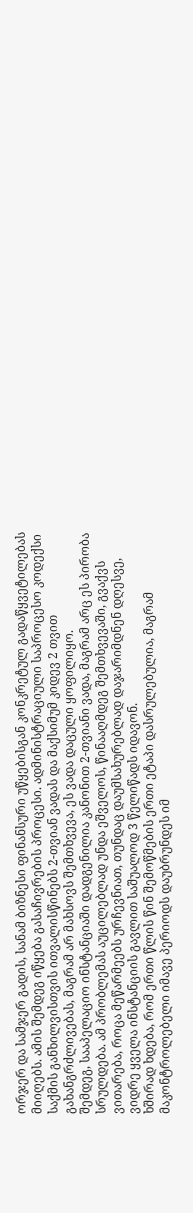ორჯერ და სამჯერ გადის, სანამ ბიზნესი ფინანსური უწყებისგან კონკრეტულ გადაწყვეტილებას მიიღებს. ამის შემდეგ იწყება გასაჩივრების პროცესი. ადმინისტრაციული საპროცესო კოდექსი საქმის განხილვისთვის ითვალისწინებს 2-თვიან ვადას და მაქსიმუმ კიდევ 2 თვით გახანგრძლივებას, მაგრამ არ მახსოვს შემთხვევა, ეს ვადა დაცული ყოფილიყო.
შემდეგ, სააპელაციო ინსტანციაში დადგენილია კანონით 2-თვიანი ვადა, მაგრამ არც ეს პირობა სრულდება. ამ პრობლემას აუცილებლად უნდა ეშველოს, წინააღმდეგ შემთხვევაში, გვაქვს ვითარება, როცა მეწარმეებს ურჩევნიათ, თუნდაც დაუმსახურებლად დაჯარიმდნენ დღესვე, ვიდრე ყველა ინსტანციის გავლით საშუალოდ 3 წელიწადს იდავონ.
ხშირად ხდება, რომ ერთი წლის წინ შემოწმების ერთი ეტაპი დასრულებულია, მაგრამ მაკონტროლებელი იმავე პერიოდს დაუბრუნდეს იმ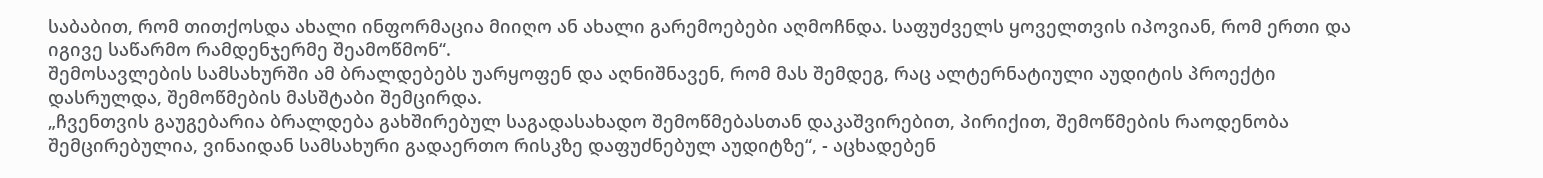საბაბით, რომ თითქოსდა ახალი ინფორმაცია მიიღო ან ახალი გარემოებები აღმოჩნდა. საფუძველს ყოველთვის იპოვიან, რომ ერთი და იგივე საწარმო რამდენჯერმე შეამოწმონ“.
შემოსავლების სამსახურში ამ ბრალდებებს უარყოფენ და აღნიშნავენ, რომ მას შემდეგ, რაც ალტერნატიული აუდიტის პროექტი დასრულდა, შემოწმების მასშტაბი შემცირდა.
„ჩვენთვის გაუგებარია ბრალდება გახშირებულ საგადასახადო შემოწმებასთან დაკაშვირებით, პირიქით, შემოწმების რაოდენობა შემცირებულია, ვინაიდან სამსახური გადაერთო რისკზე დაფუძნებულ აუდიტზე“, - აცხადებენ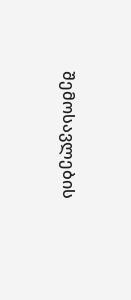შემოსავლების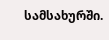სამსახურში.